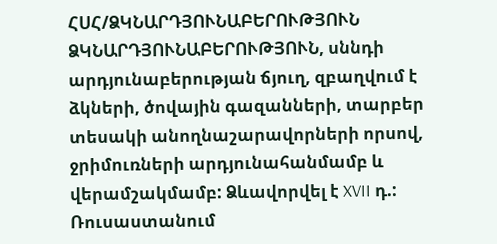ՀՍՀ/ՁԿՆԱՐԴՅՈՒՆԱԲԵՐՈՒԹՅՈՒՆ
ՁԿՆԱՐԴՅՈՒՆԱԲԵՐՈՒԹՅՈՒՆ, սննդի արդյունաբերության ճյուղ, զբաղվում է ձկների, ծովային գազանների, տարբեր տեսակի անողնաշարավորների որսով, ջրիմուռների արդյունահանմամբ և վերամշակմամբ: Ձևավորվել է XVII դ.: Ռուսաստանում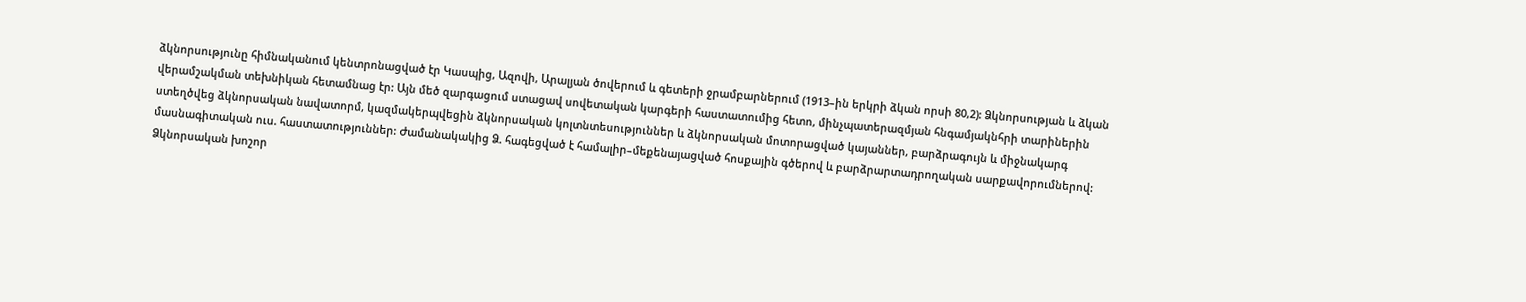ձկնորսությունը հիմնականում կենտրոնացված էր Կասպից, Ազովի, Արալյան ծովերում և գետերի ջրամբարներում (1913–ին երկրի ձկան որսի 80,2): Ձկնորսության և ձկան վերամշակման տեխնիկան հետամնաց էր: Այն մեծ զարգացում ստացավ սովետական կարգերի հաստատումից հետո, մինչպատերազմյան հնգամյակնհրի տարիներին ստեղծվեց ձկնորսական նավատորմ, կազմակերպվեցին ձկնորսական կոլտնտեսություններ և ձկնորսական մոտորացված կայաններ, բարձրագույն և միջնակարգ մասնագիտական ուս. հաստատություններ: Ժամանակակից Ձ. հագեցված է համալիր–մեքենայացված հոսքային գծերով և բարձրարտադրողական սարքավորումներով: Ձկնորսական խոշոր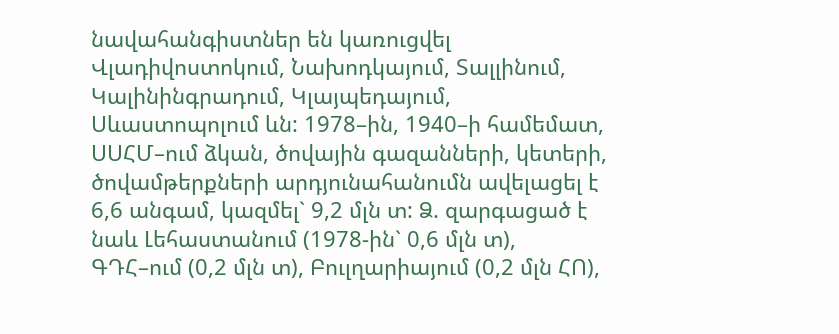նավահանգիստներ են կառուցվել Վլադիվոստոկում, Նախոդկայում, Տալլինում, Կալինինգրադում, Կլայպեդայում, Սևաստոպոլում ևն: 1978–ին, 1940–ի համեմատ, ՍՍՀՄ–ում ձկան, ծովային գազանների, կետերի, ծովամթերքների արդյունահանումն ավելացել է 6,6 անգամ, կազմել` 9,2 մլն տ: Ձ. զարգացած է նաև Լեհաստանում (1978-ին` 0,6 մլն տ), ԳԴՀ–ում (0,2 մլն տ), Բուլղարիայում (0,2 մլն ՀՈ),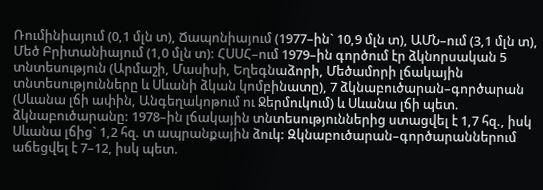Ռումինիայում (0,1 մլն տ), Ճապոնիայում (1977–ին` 10,9 մլն տ), ԱՄՆ–ում (3,1 մլն տ), Մեծ Բրիտանիայում (1,0 մլն տ): ՀՍՍՀ–ում 1979–ին գործում էր ձկնորսական 5 տնտեսություն (Արմաշի, Մասիսի, Եղեգնաձորի, Մեծամորի լճակային տնտեսությունները և Սևանի ձկան կոմբինատը), 7 ձկնաբուծարան–գործարան (Սևանա լճի ափին, Անգեղակոթում ու Ջերմուկում) և Սևանա լճի պետ. ձկնաբուծարանը: 1978–ին լճակային տնտեսություններից ստացվել է 1,7 հզ., իսկ Սևանա լճից` 1,2 հզ. տ ապրանքային ձուկ: Զկնաբուծարան–գործարաններում աճեցվել է 7–12, իսկ պետ.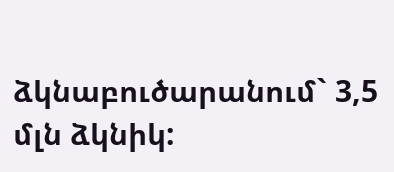ձկնաբուծարանում` 3,5 մլն ձկնիկ: